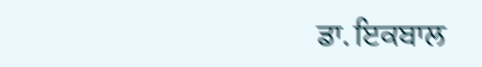ਡਾ. ਇਕਬਾਲ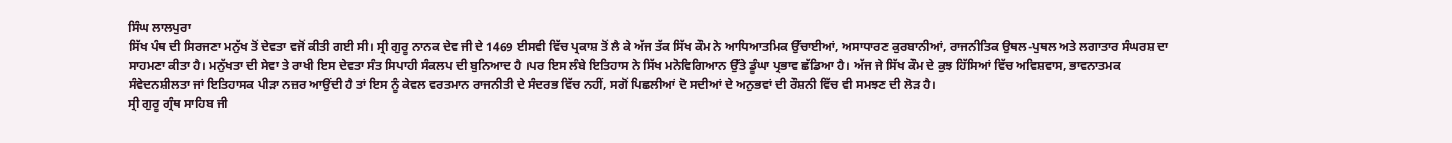ਸਿੰਘ ਲਾਲਪੁਰਾ
ਸਿੱਖ ਪੰਥ ਦੀ ਸਿਰਜਣਾ ਮਨੁੱਖ ਤੋਂ ਦੇਵਤਾ ਵਜੋਂ ਕੀਤੀ ਗਈ ਸੀ। ਸ੍ਰੀ ਗੁਰੂ ਨਾਨਕ ਦੇਵ ਜੀ ਦੇ 1469 ਈਸਵੀ ਵਿੱਚ ਪ੍ਰਕਾਸ਼ ਤੋਂ ਲੈ ਕੇ ਅੱਜ ਤੱਕ ਸਿੱਖ ਕੌਮ ਨੇ ਆਧਿਆਤਮਿਕ ਉੱਚਾਈਆਂ, ਅਸਾਧਾਰਣ ਕੁਰਬਾਨੀਆਂ, ਰਾਜਨੀਤਿਕ ਉਥਲ-ਪੁਥਲ ਅਤੇ ਲਗਾਤਾਰ ਸੰਘਰਸ਼ ਦਾ ਸਾਹਮਣਾ ਕੀਤਾ ਹੈ। ਮਨੁੱਖਤਾ ਦੀ ਸੇਵਾ ਤੇ ਰਾਖੀ ਇਸ ਦੇਵਤਾ ਸੰਤ ਸਿਪਾਹੀ ਸੰਕਲਪ ਦੀ ਬੁਨਿਆਦ ਹੈ ।ਪਰ ਇਸ ਲੰਬੇ ਇਤਿਹਾਸ ਨੇ ਸਿੱਖ ਮਨੋਵਿਗਿਆਨ ਉੱਤੇ ਡੂੰਘਾ ਪ੍ਰਭਾਵ ਛੱਡਿਆ ਹੈ। ਅੱਜ ਜੇ ਸਿੱਖ ਕੌਮ ਦੇ ਕੁਝ ਹਿੱਸਿਆਂ ਵਿੱਚ ਅਵਿਸ਼ਵਾਸ, ਭਾਵਨਾਤਮਕ ਸੰਵੇਦਨਸ਼ੀਲਤਾ ਜਾਂ ਇਤਿਹਾਸਕ ਪੀੜਾ ਨਜ਼ਰ ਆਉਂਦੀ ਹੈ ਤਾਂ ਇਸ ਨੂੰ ਕੇਵਲ ਵਰਤਮਾਨ ਰਾਜਨੀਤੀ ਦੇ ਸੰਦਰਭ ਵਿੱਚ ਨਹੀਂ, ਸਗੋਂ ਪਿਛਲੀਆਂ ਦੋ ਸਦੀਆਂ ਦੇ ਅਨੁਭਵਾਂ ਦੀ ਰੌਸ਼ਨੀ ਵਿੱਚ ਵੀ ਸਮਝਣ ਦੀ ਲੋੜ ਹੈ।
ਸ੍ਰੀ ਗੁਰੂ ਗ੍ਰੰਥ ਸਾਹਿਬ ਜੀ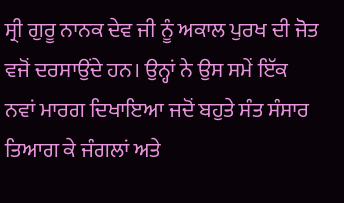ਸ੍ਰੀ ਗੁਰੂ ਨਾਨਕ ਦੇਵ ਜੀ ਨੂੰ ਅਕਾਲ ਪੁਰਖ ਦੀ ਜੋਤ ਵਜੋਂ ਦਰਸਾਉਂਦੇ ਹਨ। ਉਨ੍ਹਾਂ ਨੇ ਉਸ ਸਮੇਂ ਇੱਕ ਨਵਾਂ ਮਾਰਗ ਦਿਖਾਇਆ ਜਦੋਂ ਬਹੁਤੇ ਸੰਤ ਸੰਸਾਰ ਤਿਆਗ ਕੇ ਜੰਗਲਾਂ ਅਤੇ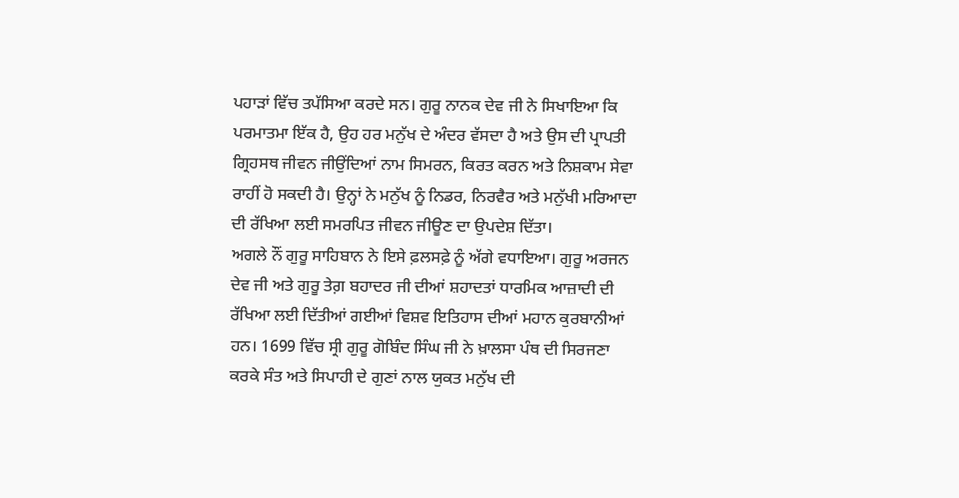ਪਹਾੜਾਂ ਵਿੱਚ ਤਪੱਸਿਆ ਕਰਦੇ ਸਨ। ਗੁਰੂ ਨਾਨਕ ਦੇਵ ਜੀ ਨੇ ਸਿਖਾਇਆ ਕਿ ਪਰਮਾਤਮਾ ਇੱਕ ਹੈ, ਉਹ ਹਰ ਮਨੁੱਖ ਦੇ ਅੰਦਰ ਵੱਸਦਾ ਹੈ ਅਤੇ ਉਸ ਦੀ ਪ੍ਰਾਪਤੀ ਗ੍ਰਿਹਸਥ ਜੀਵਨ ਜੀਉਂਦਿਆਂ ਨਾਮ ਸਿਮਰਨ, ਕਿਰਤ ਕਰਨ ਅਤੇ ਨਿਸ਼ਕਾਮ ਸੇਵਾ ਰਾਹੀਂ ਹੋ ਸਕਦੀ ਹੈ। ਉਨ੍ਹਾਂ ਨੇ ਮਨੁੱਖ ਨੂੰ ਨਿਡਰ, ਨਿਰਵੈਰ ਅਤੇ ਮਨੁੱਖੀ ਮਰਿਆਦਾ ਦੀ ਰੱਖਿਆ ਲਈ ਸਮਰਪਿਤ ਜੀਵਨ ਜੀਊਣ ਦਾ ਉਪਦੇਸ਼ ਦਿੱਤਾ।
ਅਗਲੇ ਨੌਂ ਗੁਰੂ ਸਾਹਿਬਾਨ ਨੇ ਇਸੇ ਫ਼ਲਸਫ਼ੇ ਨੂੰ ਅੱਗੇ ਵਧਾਇਆ। ਗੁਰੂ ਅਰਜਨ ਦੇਵ ਜੀ ਅਤੇ ਗੁਰੂ ਤੇਗ਼ ਬਹਾਦਰ ਜੀ ਦੀਆਂ ਸ਼ਹਾਦਤਾਂ ਧਾਰਮਿਕ ਆਜ਼ਾਦੀ ਦੀ ਰੱਖਿਆ ਲਈ ਦਿੱਤੀਆਂ ਗਈਆਂ ਵਿਸ਼ਵ ਇਤਿਹਾਸ ਦੀਆਂ ਮਹਾਨ ਕੁਰਬਾਨੀਆਂ ਹਨ। 1699 ਵਿੱਚ ਸ੍ਰੀ ਗੁਰੂ ਗੋਬਿੰਦ ਸਿੰਘ ਜੀ ਨੇ ਖ਼ਾਲਸਾ ਪੰਥ ਦੀ ਸਿਰਜਣਾ ਕਰਕੇ ਸੰਤ ਅਤੇ ਸਿਪਾਹੀ ਦੇ ਗੁਣਾਂ ਨਾਲ ਯੁਕਤ ਮਨੁੱਖ ਦੀ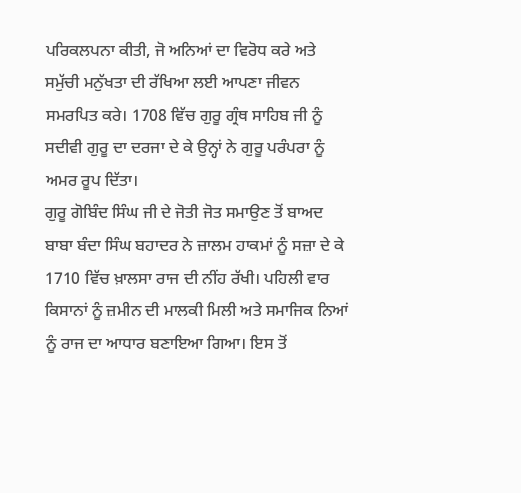ਪਰਿਕਲਪਨਾ ਕੀਤੀ, ਜੋ ਅਨਿਆਂ ਦਾ ਵਿਰੋਧ ਕਰੇ ਅਤੇ ਸਮੁੱਚੀ ਮਨੁੱਖਤਾ ਦੀ ਰੱਖਿਆ ਲਈ ਆਪਣਾ ਜੀਵਨ ਸਮਰਪਿਤ ਕਰੇ। 1708 ਵਿੱਚ ਗੁਰੂ ਗ੍ਰੰਥ ਸਾਹਿਬ ਜੀ ਨੂੰ ਸਦੀਵੀ ਗੁਰੂ ਦਾ ਦਰਜਾ ਦੇ ਕੇ ਉਨ੍ਹਾਂ ਨੇ ਗੁਰੂ ਪਰੰਪਰਾ ਨੂੰ ਅਮਰ ਰੂਪ ਦਿੱਤਾ।
ਗੁਰੂ ਗੋਬਿੰਦ ਸਿੰਘ ਜੀ ਦੇ ਜੋਤੀ ਜੋਤ ਸਮਾਉਣ ਤੋਂ ਬਾਅਦ ਬਾਬਾ ਬੰਦਾ ਸਿੰਘ ਬਹਾਦਰ ਨੇ ਜ਼ਾਲਮ ਹਾਕਮਾਂ ਨੂੰ ਸਜ਼ਾ ਦੇ ਕੇ 1710 ਵਿੱਚ ਖ਼ਾਲਸਾ ਰਾਜ ਦੀ ਨੀਂਹ ਰੱਖੀ। ਪਹਿਲੀ ਵਾਰ ਕਿਸਾਨਾਂ ਨੂੰ ਜ਼ਮੀਨ ਦੀ ਮਾਲਕੀ ਮਿਲੀ ਅਤੇ ਸਮਾਜਿਕ ਨਿਆਂ ਨੂੰ ਰਾਜ ਦਾ ਆਧਾਰ ਬਣਾਇਆ ਗਿਆ। ਇਸ ਤੋਂ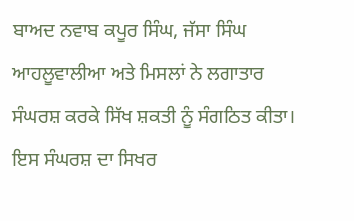ਬਾਅਦ ਨਵਾਬ ਕਪੂਰ ਸਿੰਘ, ਜੱਸਾ ਸਿੰਘ ਆਹਲੂਵਾਲੀਆ ਅਤੇ ਮਿਸਲਾਂ ਨੇ ਲਗਾਤਾਰ ਸੰਘਰਸ਼ ਕਰਕੇ ਸਿੱਖ ਸ਼ਕਤੀ ਨੂੰ ਸੰਗਠਿਤ ਕੀਤਾ।
ਇਸ ਸੰਘਰਸ਼ ਦਾ ਸਿਖਰ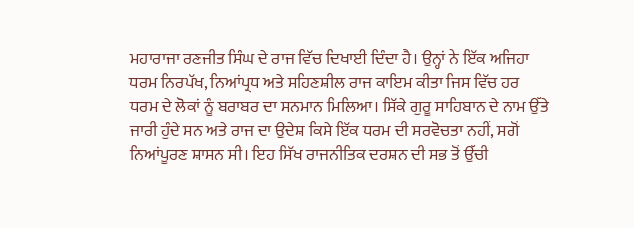ਮਹਾਰਾਜਾ ਰਣਜੀਤ ਸਿੰਘ ਦੇ ਰਾਜ ਵਿੱਚ ਦਿਖਾਈ ਦਿੰਦਾ ਹੈ। ਉਨ੍ਹਾਂ ਨੇ ਇੱਕ ਅਜਿਹਾ ਧਰਮ ਨਿਰਪੱਖ, ਨਿਆਂਪ੍ਰਧ ਅਤੇ ਸਹਿਣਸ਼ੀਲ ਰਾਜ ਕਾਇਮ ਕੀਤਾ ਜਿਸ ਵਿੱਚ ਹਰ ਧਰਮ ਦੇ ਲੋਕਾਂ ਨੂੰ ਬਰਾਬਰ ਦਾ ਸਨਮਾਨ ਮਿਲਿਆ। ਸਿੱਕੇ ਗੁਰੂ ਸਾਹਿਬਾਨ ਦੇ ਨਾਮ ਉੱਤੇ ਜਾਰੀ ਹੁੰਦੇ ਸਨ ਅਤੇ ਰਾਜ ਦਾ ਉਦੇਸ਼ ਕਿਸੇ ਇੱਕ ਧਰਮ ਦੀ ਸਰਵੋਚਤਾ ਨਹੀਂ, ਸਗੋਂ ਨਿਆਂਪੂਰਣ ਸ਼ਾਸਨ ਸੀ। ਇਹ ਸਿੱਖ ਰਾਜਨੀਤਿਕ ਦਰਸ਼ਨ ਦੀ ਸਭ ਤੋਂ ਉੱਚੀ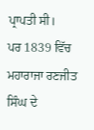ਪ੍ਰਾਪਤੀ ਸੀ।
ਪਰ 1839 ਵਿੱਚ ਮਹਾਰਾਜਾ ਰਣਜੀਤ ਸਿੰਘ ਦੇ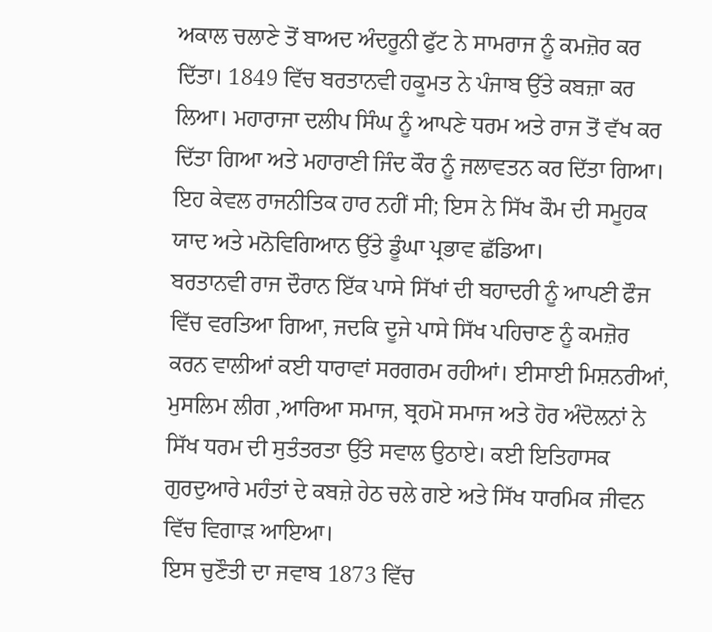ਅਕਾਲ ਚਲਾਣੇ ਤੋਂ ਬਾਅਦ ਅੰਦਰੂਨੀ ਫੁੱਟ ਨੇ ਸਾਮਰਾਜ ਨੂੰ ਕਮਜ਼ੋਰ ਕਰ ਦਿੱਤਾ। 1849 ਵਿੱਚ ਬਰਤਾਨਵੀ ਹਕੂਮਤ ਨੇ ਪੰਜਾਬ ਉੱਤੇ ਕਬਜ਼ਾ ਕਰ ਲਿਆ। ਮਹਾਰਾਜਾ ਦਲੀਪ ਸਿੰਘ ਨੂੰ ਆਪਣੇ ਧਰਮ ਅਤੇ ਰਾਜ ਤੋਂ ਵੱਖ ਕਰ ਦਿੱਤਾ ਗਿਆ ਅਤੇ ਮਹਾਰਾਣੀ ਜਿੰਦ ਕੌਰ ਨੂੰ ਜਲਾਵਤਨ ਕਰ ਦਿੱਤਾ ਗਿਆ। ਇਹ ਕੇਵਲ ਰਾਜਨੀਤਿਕ ਹਾਰ ਨਹੀਂ ਸੀ; ਇਸ ਨੇ ਸਿੱਖ ਕੌਮ ਦੀ ਸਮੂਹਕ ਯਾਦ ਅਤੇ ਮਨੋਵਿਗਿਆਨ ਉੱਤੇ ਡੂੰਘਾ ਪ੍ਰਭਾਵ ਛੱਡਿਆ।
ਬਰਤਾਨਵੀ ਰਾਜ ਦੌਰਾਨ ਇੱਕ ਪਾਸੇ ਸਿੱਖਾਂ ਦੀ ਬਹਾਦਰੀ ਨੂੰ ਆਪਣੀ ਫੌਜ ਵਿੱਚ ਵਰਤਿਆ ਗਿਆ, ਜਦਕਿ ਦੂਜੇ ਪਾਸੇ ਸਿੱਖ ਪਹਿਚਾਣ ਨੂੰ ਕਮਜ਼ੋਰ ਕਰਨ ਵਾਲੀਆਂ ਕਈ ਧਾਰਾਵਾਂ ਸਰਗਰਮ ਰਹੀਆਂ। ਈਸਾਈ ਮਿਸ਼ਨਰੀਆਂ, ਮੁਸਲਿਮ ਲੀਗ ,ਆਰਿਆ ਸਮਾਜ, ਬ੍ਰਹਮੋ ਸਮਾਜ ਅਤੇ ਹੋਰ ਅੰਦੋਲਨਾਂ ਨੇ ਸਿੱਖ ਧਰਮ ਦੀ ਸੁਤੰਤਰਤਾ ਉੱਤੇ ਸਵਾਲ ਉਠਾਏ। ਕਈ ਇਤਿਹਾਸਕ ਗੁਰਦੁਆਰੇ ਮਹੰਤਾਂ ਦੇ ਕਬਜ਼ੇ ਹੇਠ ਚਲੇ ਗਏ ਅਤੇ ਸਿੱਖ ਧਾਰਮਿਕ ਜੀਵਨ ਵਿੱਚ ਵਿਗਾੜ ਆਇਆ।
ਇਸ ਚੁਣੌਤੀ ਦਾ ਜਵਾਬ 1873 ਵਿੱਚ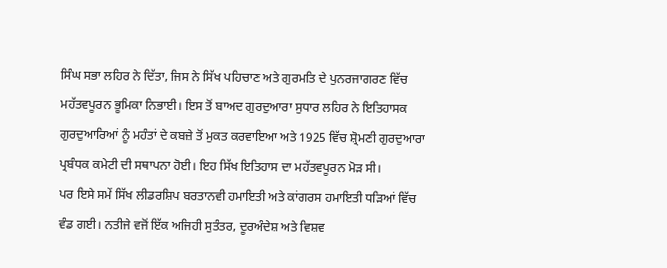ਸਿੰਘ ਸਭਾ ਲਹਿਰ ਨੇ ਦਿੱਤਾ, ਜਿਸ ਨੇ ਸਿੱਖ ਪਹਿਚਾਣ ਅਤੇ ਗੁਰਮਤਿ ਦੇ ਪੁਨਰਜਾਗਰਣ ਵਿੱਚ ਮਹੱਤਵਪੂਰਨ ਭੂਮਿਕਾ ਨਿਭਾਈ। ਇਸ ਤੋਂ ਬਾਅਦ ਗੁਰਦੁਆਰਾ ਸੁਧਾਰ ਲਹਿਰ ਨੇ ਇਤਿਹਾਸਕ ਗੁਰਦੁਆਰਿਆਂ ਨੂੰ ਮਹੰਤਾਂ ਦੇ ਕਬਜ਼ੇ ਤੋਂ ਮੁਕਤ ਕਰਵਾਇਆ ਅਤੇ 1925 ਵਿੱਚ ਸ਼੍ਰੋਮਣੀ ਗੁਰਦੁਆਰਾ ਪ੍ਰਬੰਧਕ ਕਮੇਟੀ ਦੀ ਸਥਾਪਨਾ ਹੋਈ। ਇਹ ਸਿੱਖ ਇਤਿਹਾਸ ਦਾ ਮਹੱਤਵਪੂਰਨ ਮੋੜ ਸੀ।
ਪਰ ਇਸੇ ਸਮੇਂ ਸਿੱਖ ਲੀਡਰਸ਼ਿਪ ਬਰਤਾਨਵੀ ਹਮਾਇਤੀ ਅਤੇ ਕਾਂਗਰਸ ਹਮਾਇਤੀ ਧੜਿਆਂ ਵਿੱਚ ਵੰਡ ਗਈ। ਨਤੀਜੇ ਵਜੋਂ ਇੱਕ ਅਜਿਹੀ ਸੁਤੰਤਰ, ਦੂਰਅੰਦੇਸ਼ ਅਤੇ ਵਿਸ਼ਵ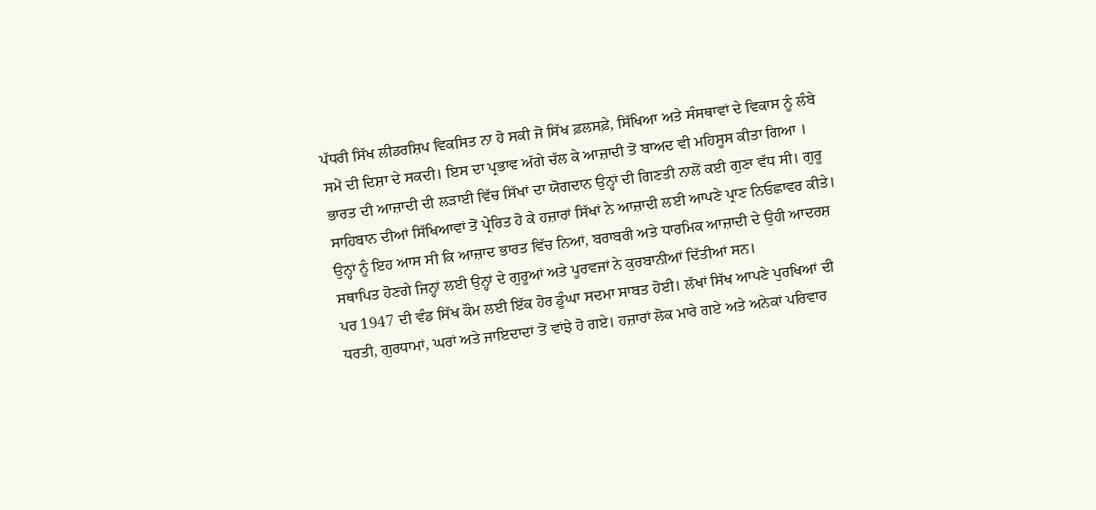ਪੱਧਰੀ ਸਿੱਖ ਲੀਡਰਸ਼ਿਪ ਵਿਕਸਿਤ ਨਾ ਹੋ ਸਕੀ ਜੋ ਸਿੱਖ ਫ਼ਲਸਫ਼ੇ, ਸਿੱਖਿਆ ਅਤੇ ਸੰਸਥਾਵਾਂ ਦੇ ਵਿਕਾਸ ਨੂੰ ਲੰਬੇ ਸਮੇਂ ਦੀ ਦਿਸ਼ਾ ਦੇ ਸਕਦੀ। ਇਸ ਦਾ ਪ੍ਰਭਾਵ ਅੱਗੇ ਚੱਲ ਕੇ ਆਜ਼ਾਦੀ ਤੋਂ ਬਾਅਦ ਵੀ ਮਹਿਸੂਸ ਕੀਤਾ ਗਿਆ ।
ਭਾਰਤ ਦੀ ਆਜ਼ਾਦੀ ਦੀ ਲੜਾਈ ਵਿੱਚ ਸਿੱਖਾਂ ਦਾ ਯੋਗਦਾਨ ਉਨ੍ਹਾਂ ਦੀ ਗਿਣਤੀ ਨਾਲੋਂ ਕਈ ਗੁਣਾ ਵੱਧ ਸੀ। ਗੁਰੂ ਸਾਹਿਬਾਨ ਦੀਆਂ ਸਿੱਖਿਆਵਾਂ ਤੋਂ ਪ੍ਰੇਰਿਤ ਹੋ ਕੇ ਹਜ਼ਾਰਾਂ ਸਿੱਖਾਂ ਨੇ ਆਜ਼ਾਦੀ ਲਈ ਆਪਣੇ ਪ੍ਰਾਣ ਨਿਓਛਾਵਰ ਕੀਤੇ। ਉਨ੍ਹਾਂ ਨੂੰ ਇਹ ਆਸ ਸੀ ਕਿ ਆਜ਼ਾਦ ਭਾਰਤ ਵਿੱਚ ਨਿਆਂ, ਬਰਾਬਰੀ ਅਤੇ ਧਾਰਮਿਕ ਆਜ਼ਾਦੀ ਦੇ ਉਹੀ ਆਦਰਸ਼ ਸਥਾਪਿਤ ਹੋਣਗੇ ਜਿਨ੍ਹਾਂ ਲਈ ਉਨ੍ਹਾਂ ਦੇ ਗੁਰੂਆਂ ਅਤੇ ਪੂਰਵਜਾਂ ਨੇ ਕੁਰਬਾਨੀਆਂ ਦਿੱਤੀਆਂ ਸਨ।
ਪਰ 1947 ਦੀ ਵੰਡ ਸਿੱਖ ਕੌਮ ਲਈ ਇੱਕ ਹੋਰ ਡੂੰਘਾ ਸਦਮਾ ਸਾਬਤ ਹੋਈ। ਲੱਖਾਂ ਸਿੱਖ ਆਪਣੇ ਪੁਰਖਿਆਂ ਦੀ ਧਰਤੀ, ਗੁਰਧਾਮਾਂ, ਘਰਾਂ ਅਤੇ ਜਾਇਦਾਦਾਂ ਤੋਂ ਵਾਂਝੇ ਹੋ ਗਏ। ਹਜ਼ਾਰਾਂ ਲੋਕ ਮਾਰੇ ਗਏ ਅਤੇ ਅਨੇਕਾਂ ਪਰਿਵਾਰ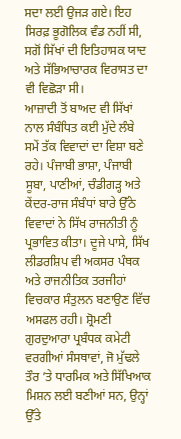ਸਦਾ ਲਈ ਉਜੜ ਗਏ। ਇਹ ਸਿਰਫ਼ ਭੂਗੋਲਿਕ ਵੰਡ ਨਹੀਂ ਸੀ, ਸਗੋਂ ਸਿੱਖਾਂ ਦੀ ਇਤਿਹਾਸਕ ਯਾਦ ਅਤੇ ਸੱਭਿਆਚਾਰਕ ਵਿਰਾਸਤ ਦਾ ਵੀ ਵਿਛੋੜਾ ਸੀ।
ਆਜ਼ਾਦੀ ਤੋਂ ਬਾਅਦ ਵੀ ਸਿੱਖਾਂ ਨਾਲ ਸੰਬੰਧਿਤ ਕਈ ਮੁੱਦੇ ਲੰਬੇ ਸਮੇਂ ਤੱਕ ਵਿਵਾਦਾਂ ਦਾ ਵਿਸ਼ਾ ਬਣੇ ਰਹੇ। ਪੰਜਾਬੀ ਭਾਸ਼ਾ, ਪੰਜਾਬੀ ਸੂਬਾ, ਪਾਣੀਆਂ, ਚੰਡੀਗੜ੍ਹ ਅਤੇ ਕੇਂਦਰ-ਰਾਜ ਸੰਬੰਧਾਂ ਬਾਰੇ ਉੱਠੇ ਵਿਵਾਦਾਂ ਨੇ ਸਿੱਖ ਰਾਜਨੀਤੀ ਨੂੰ ਪ੍ਰਭਾਵਿਤ ਕੀਤਾ। ਦੂਜੇ ਪਾਸੇ, ਸਿੱਖ ਲੀਡਰਸ਼ਿਪ ਵੀ ਅਕਸਰ ਪੰਥਕ ਅਤੇ ਰਾਜਨੀਤਿਕ ਤਰਜੀਹਾਂ ਵਿਚਕਾਰ ਸੰਤੁਲਨ ਬਣਾਉਣ ਵਿੱਚ ਅਸਫਲ ਰਹੀ। ਸ਼੍ਰੋਮਣੀ ਗੁਰਦੁਆਰਾ ਪ੍ਰਬੰਧਕ ਕਮੇਟੀ ਵਰਗੀਆਂ ਸੰਸਥਾਵਾਂ, ਜੋ ਮੁੱਢਲੇ ਤੌਰ ’ਤੇ ਧਾਰਮਿਕ ਅਤੇ ਸਿੱਖਿਆਕ ਮਿਸ਼ਨ ਲਈ ਬਣੀਆਂ ਸਨ, ਉਨ੍ਹਾਂ ਉੱਤੇ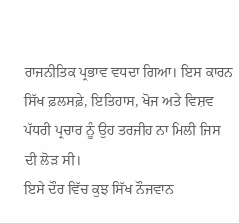ਰਾਜਨੀਤਿਕ ਪ੍ਰਭਾਵ ਵਧਦਾ ਗਿਆ। ਇਸ ਕਾਰਨ ਸਿੱਖ ਫ਼ਲਸਫ਼ੇ, ਇਤਿਹਾਸ, ਖੋਜ ਅਤੇ ਵਿਸ਼ਵ ਪੱਧਰੀ ਪ੍ਰਚਾਰ ਨੂੰ ਉਹ ਤਰਜੀਹ ਨਾ ਮਿਲੀ ਜਿਸ ਦੀ ਲੋੜ ਸੀ।
ਇਸੇ ਦੌਰ ਵਿੱਚ ਕੁਝ ਸਿੱਖ ਨੌਜਵਾਨ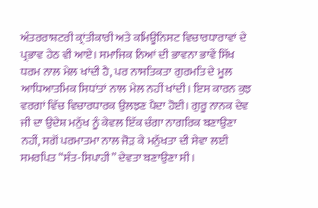ਅੰਤਰਰਾਸ਼ਟਰੀ ਕ੍ਰਾਂਤੀਕਾਰੀ ਅਤੇ ਕਮਿਊਨਿਸਟ ਵਿਚਾਰਧਾਰਾਵਾਂ ਦੇ ਪ੍ਰਭਾਵ ਹੇਠ ਵੀ ਆਏ। ਸਮਾਜਿਕ ਨਿਆਂ ਦੀ ਭਾਵਨਾ ਭਾਵੇਂ ਸਿੱਖ ਧਰਮ ਨਾਲ ਮੇਲ ਖਾਂਦੀ ਹੈ, ਪਰ ਨਾਸਤਿਕਤਾ ਗੁਰਮਤਿ ਦੇ ਮੂਲ ਆਧਿਆਤਮਿਕ ਸਿਧਾਂਤਾਂ ਨਾਲ ਮੇਲ ਨਹੀਂ ਖਾਂਦੀ। ਇਸ ਕਾਰਨ ਕੁਝ ਵਰਗਾਂ ਵਿੱਚ ਵਿਚਾਰਧਾਰਕ ਉਲਝਣ ਪੈਦਾ ਹੋਈ। ਗੁਰੂ ਨਾਨਕ ਦੇਵ ਜੀ ਦਾ ਉਦੇਸ਼ ਮਨੁੱਖ ਨੂੰ ਕੇਵਲ ਇੱਕ ਚੰਗਾ ਨਾਗਰਿਕ ਬਣਾਉਣਾ ਨਹੀਂ, ਸਗੋਂ ਪਰਮਾਤਮਾ ਨਾਲ ਜੋੜ ਕੇ ਮਨੁੱਖਤਾ ਦੀ ਸੇਵਾ ਲਈ ਸਮਰਪਿਤ “ਸੰਤ-ਸਿਪਾਹੀ” ਦੇਵਤਾ ਬਣਾਉਣਾ ਸੀ।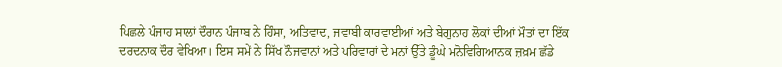ਪਿਛਲੇ ਪੰਜਾਹ ਸਾਲਾਂ ਦੌਰਾਨ ਪੰਜਾਬ ਨੇ ਹਿੰਸਾ, ਅਤਿਵਾਦ, ਜਵਾਬੀ ਕਾਰਵਾਈਆਂ ਅਤੇ ਬੇਗੁਨਾਹ ਲੋਕਾਂ ਦੀਆਂ ਮੌਤਾਂ ਦਾ ਇੱਕ ਦਰਦਨਾਕ ਦੌਰ ਵੇਖਿਆ। ਇਸ ਸਮੇਂ ਨੇ ਸਿੱਖ ਨੌਜਵਾਨਾਂ ਅਤੇ ਪਰਿਵਾਰਾਂ ਦੇ ਮਨਾਂ ਉੱਤੇ ਡੂੰਘੇ ਮਨੋਵਿਗਿਆਨਕ ਜ਼ਖ਼ਮ ਛੱਡੇ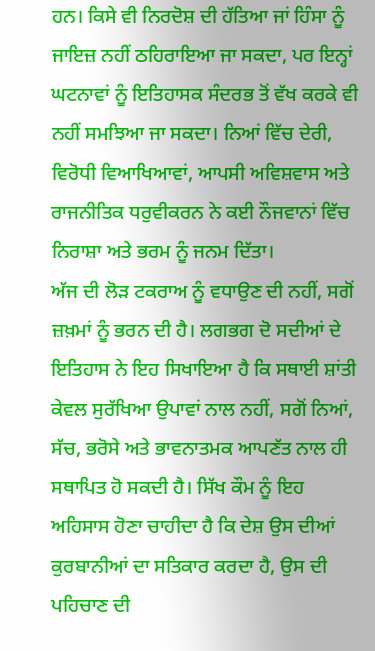ਹਨ। ਕਿਸੇ ਵੀ ਨਿਰਦੋਸ਼ ਦੀ ਹੱਤਿਆ ਜਾਂ ਹਿੰਸਾ ਨੂੰ ਜਾਇਜ਼ ਨਹੀਂ ਠਹਿਰਾਇਆ ਜਾ ਸਕਦਾ, ਪਰ ਇਨ੍ਹਾਂ ਘਟਨਾਵਾਂ ਨੂੰ ਇਤਿਹਾਸਕ ਸੰਦਰਭ ਤੋਂ ਵੱਖ ਕਰਕੇ ਵੀ ਨਹੀਂ ਸਮਝਿਆ ਜਾ ਸਕਦਾ। ਨਿਆਂ ਵਿੱਚ ਦੇਰੀ, ਵਿਰੋਧੀ ਵਿਆਖਿਆਵਾਂ, ਆਪਸੀ ਅਵਿਸ਼ਵਾਸ ਅਤੇ ਰਾਜਨੀਤਿਕ ਧਰੁਵੀਕਰਨ ਨੇ ਕਈ ਨੌਜਵਾਨਾਂ ਵਿੱਚ ਨਿਰਾਸ਼ਾ ਅਤੇ ਭਰਮ ਨੂੰ ਜਨਮ ਦਿੱਤਾ।
ਅੱਜ ਦੀ ਲੋੜ ਟਕਰਾਅ ਨੂੰ ਵਧਾਉਣ ਦੀ ਨਹੀਂ, ਸਗੋਂ ਜ਼ਖ਼ਮਾਂ ਨੂੰ ਭਰਨ ਦੀ ਹੈ। ਲਗਭਗ ਦੋ ਸਦੀਆਂ ਦੇ ਇਤਿਹਾਸ ਨੇ ਇਹ ਸਿਖਾਇਆ ਹੈ ਕਿ ਸਥਾਈ ਸ਼ਾਂਤੀ ਕੇਵਲ ਸੁਰੱਖਿਆ ਉਪਾਵਾਂ ਨਾਲ ਨਹੀਂ, ਸਗੋਂ ਨਿਆਂ, ਸੱਚ, ਭਰੋਸੇ ਅਤੇ ਭਾਵਨਾਤਮਕ ਆਪਣੱਤ ਨਾਲ ਹੀ ਸਥਾਪਿਤ ਹੋ ਸਕਦੀ ਹੈ। ਸਿੱਖ ਕੌਮ ਨੂੰ ਇਹ ਅਹਿਸਾਸ ਹੋਣਾ ਚਾਹੀਦਾ ਹੈ ਕਿ ਦੇਸ਼ ਉਸ ਦੀਆਂ ਕੁਰਬਾਨੀਆਂ ਦਾ ਸਤਿਕਾਰ ਕਰਦਾ ਹੈ, ਉਸ ਦੀ ਪਹਿਚਾਣ ਦੀ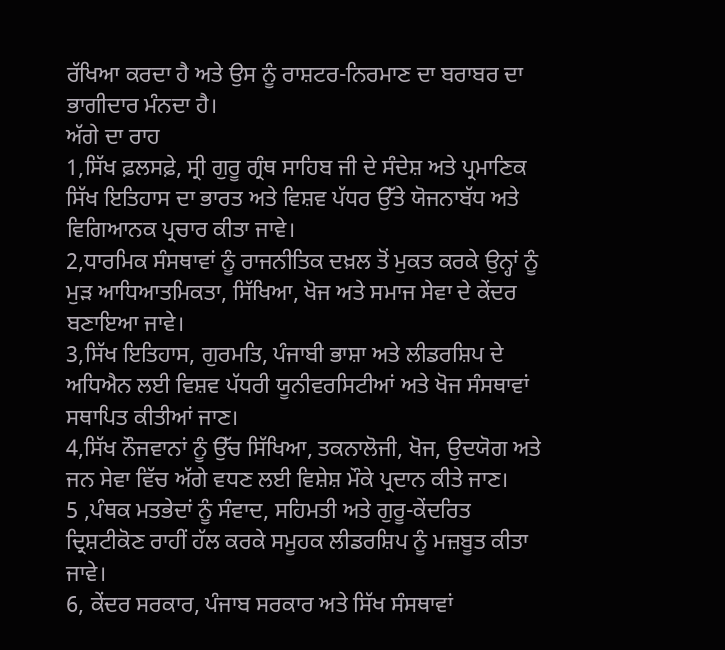ਰੱਖਿਆ ਕਰਦਾ ਹੈ ਅਤੇ ਉਸ ਨੂੰ ਰਾਸ਼ਟਰ-ਨਿਰਮਾਣ ਦਾ ਬਰਾਬਰ ਦਾ ਭਾਗੀਦਾਰ ਮੰਨਦਾ ਹੈ।
ਅੱਗੇ ਦਾ ਰਾਹ
1,ਸਿੱਖ ਫ਼ਲਸਫ਼ੇ, ਸ੍ਰੀ ਗੁਰੂ ਗ੍ਰੰਥ ਸਾਹਿਬ ਜੀ ਦੇ ਸੰਦੇਸ਼ ਅਤੇ ਪ੍ਰਮਾਣਿਕ ਸਿੱਖ ਇਤਿਹਾਸ ਦਾ ਭਾਰਤ ਅਤੇ ਵਿਸ਼ਵ ਪੱਧਰ ਉੱਤੇ ਯੋਜਨਾਬੱਧ ਅਤੇ ਵਿਗਿਆਨਕ ਪ੍ਰਚਾਰ ਕੀਤਾ ਜਾਵੇ।
2,ਧਾਰਮਿਕ ਸੰਸਥਾਵਾਂ ਨੂੰ ਰਾਜਨੀਤਿਕ ਦਖ਼ਲ ਤੋਂ ਮੁਕਤ ਕਰਕੇ ਉਨ੍ਹਾਂ ਨੂੰ ਮੁੜ ਆਧਿਆਤਮਿਕਤਾ, ਸਿੱਖਿਆ, ਖੋਜ ਅਤੇ ਸਮਾਜ ਸੇਵਾ ਦੇ ਕੇਂਦਰ ਬਣਾਇਆ ਜਾਵੇ।
3,ਸਿੱਖ ਇਤਿਹਾਸ, ਗੁਰਮਤਿ, ਪੰਜਾਬੀ ਭਾਸ਼ਾ ਅਤੇ ਲੀਡਰਸ਼ਿਪ ਦੇ ਅਧਿਐਨ ਲਈ ਵਿਸ਼ਵ ਪੱਧਰੀ ਯੂਨੀਵਰਸਿਟੀਆਂ ਅਤੇ ਖੋਜ ਸੰਸਥਾਵਾਂ ਸਥਾਪਿਤ ਕੀਤੀਆਂ ਜਾਣ।
4,ਸਿੱਖ ਨੌਜਵਾਨਾਂ ਨੂੰ ਉੱਚ ਸਿੱਖਿਆ, ਤਕਨਾਲੋਜੀ, ਖੋਜ, ਉਦਯੋਗ ਅਤੇ ਜਨ ਸੇਵਾ ਵਿੱਚ ਅੱਗੇ ਵਧਣ ਲਈ ਵਿਸ਼ੇਸ਼ ਮੌਕੇ ਪ੍ਰਦਾਨ ਕੀਤੇ ਜਾਣ।
5 ,ਪੰਥਕ ਮਤਭੇਦਾਂ ਨੂੰ ਸੰਵਾਦ, ਸਹਿਮਤੀ ਅਤੇ ਗੁਰੂ-ਕੇਂਦਰਿਤ ਦ੍ਰਿਸ਼ਟੀਕੋਣ ਰਾਹੀਂ ਹੱਲ ਕਰਕੇ ਸਮੂਹਕ ਲੀਡਰਸ਼ਿਪ ਨੂੰ ਮਜ਼ਬੂਤ ਕੀਤਾ ਜਾਵੇ।
6, ਕੇਂਦਰ ਸਰਕਾਰ, ਪੰਜਾਬ ਸਰਕਾਰ ਅਤੇ ਸਿੱਖ ਸੰਸਥਾਵਾਂ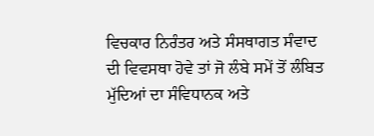ਵਿਚਕਾਰ ਨਿਰੰਤਰ ਅਤੇ ਸੰਸਥਾਗਤ ਸੰਵਾਦ ਦੀ ਵਿਵਸਥਾ ਹੋਵੇ ਤਾਂ ਜੋ ਲੰਬੇ ਸਮੇਂ ਤੋਂ ਲੰਬਿਤ ਮੁੱਦਿਆਂ ਦਾ ਸੰਵਿਧਾਨਕ ਅਤੇ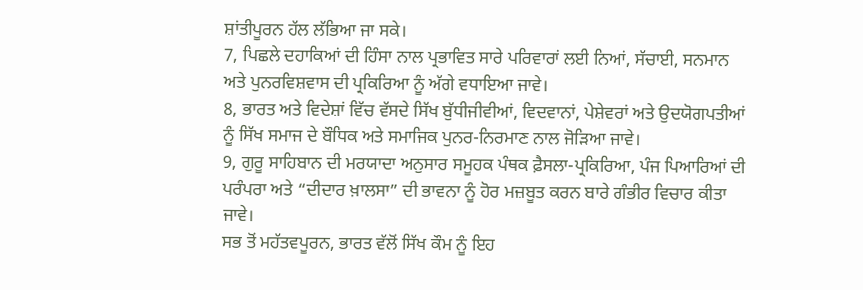ਸ਼ਾਂਤੀਪੂਰਨ ਹੱਲ ਲੱਭਿਆ ਜਾ ਸਕੇ।
7, ਪਿਛਲੇ ਦਹਾਕਿਆਂ ਦੀ ਹਿੰਸਾ ਨਾਲ ਪ੍ਰਭਾਵਿਤ ਸਾਰੇ ਪਰਿਵਾਰਾਂ ਲਈ ਨਿਆਂ, ਸੱਚਾਈ, ਸਨਮਾਨ ਅਤੇ ਪੁਨਰਵਿਸ਼ਵਾਸ ਦੀ ਪ੍ਰਕਿਰਿਆ ਨੂੰ ਅੱਗੇ ਵਧਾਇਆ ਜਾਵੇ।
8, ਭਾਰਤ ਅਤੇ ਵਿਦੇਸ਼ਾਂ ਵਿੱਚ ਵੱਸਦੇ ਸਿੱਖ ਬੁੱਧੀਜੀਵੀਆਂ, ਵਿਦਵਾਨਾਂ, ਪੇਸ਼ੇਵਰਾਂ ਅਤੇ ਉਦਯੋਗਪਤੀਆਂ ਨੂੰ ਸਿੱਖ ਸਮਾਜ ਦੇ ਬੌਧਿਕ ਅਤੇ ਸਮਾਜਿਕ ਪੁਨਰ-ਨਿਰਮਾਣ ਨਾਲ ਜੋੜਿਆ ਜਾਵੇ।
9, ਗੁਰੂ ਸਾਹਿਬਾਨ ਦੀ ਮਰਯਾਦਾ ਅਨੁਸਾਰ ਸਮੂਹਕ ਪੰਥਕ ਫ਼ੈਸਲਾ-ਪ੍ਰਕਿਰਿਆ, ਪੰਜ ਪਿਆਰਿਆਂ ਦੀ ਪਰੰਪਰਾ ਅਤੇ “ਦੀਦਾਰ ਖ਼ਾਲਸਾ” ਦੀ ਭਾਵਨਾ ਨੂੰ ਹੋਰ ਮਜ਼ਬੂਤ ਕਰਨ ਬਾਰੇ ਗੰਭੀਰ ਵਿਚਾਰ ਕੀਤਾ ਜਾਵੇ।
ਸਭ ਤੋਂ ਮਹੱਤਵਪੂਰਨ, ਭਾਰਤ ਵੱਲੋਂ ਸਿੱਖ ਕੌਮ ਨੂੰ ਇਹ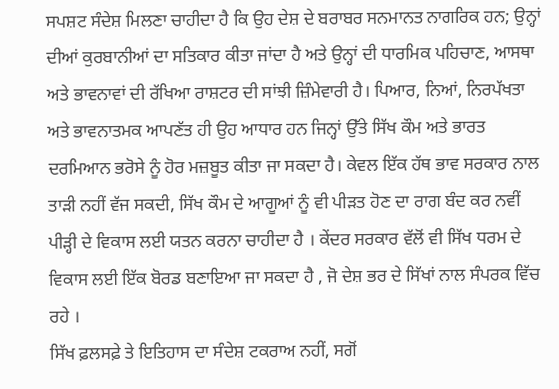ਸਪਸ਼ਟ ਸੰਦੇਸ਼ ਮਿਲਣਾ ਚਾਹੀਦਾ ਹੈ ਕਿ ਉਹ ਦੇਸ਼ ਦੇ ਬਰਾਬਰ ਸਨਮਾਨਤ ਨਾਗਰਿਕ ਹਨ; ਉਨ੍ਹਾਂ ਦੀਆਂ ਕੁਰਬਾਨੀਆਂ ਦਾ ਸਤਿਕਾਰ ਕੀਤਾ ਜਾਂਦਾ ਹੈ ਅਤੇ ਉਨ੍ਹਾਂ ਦੀ ਧਾਰਮਿਕ ਪਹਿਚਾਣ, ਆਸਥਾ ਅਤੇ ਭਾਵਨਾਵਾਂ ਦੀ ਰੱਖਿਆ ਰਾਸ਼ਟਰ ਦੀ ਸਾਂਝੀ ਜ਼ਿੰਮੇਵਾਰੀ ਹੈ। ਪਿਆਰ, ਨਿਆਂ, ਨਿਰਪੱਖਤਾ ਅਤੇ ਭਾਵਨਾਤਮਕ ਆਪਣੱਤ ਹੀ ਉਹ ਆਧਾਰ ਹਨ ਜਿਨ੍ਹਾਂ ਉੱਤੇ ਸਿੱਖ ਕੌਮ ਅਤੇ ਭਾਰਤ ਦਰਮਿਆਨ ਭਰੋਸੇ ਨੂੰ ਹੋਰ ਮਜ਼ਬੂਤ ਕੀਤਾ ਜਾ ਸਕਦਾ ਹੈ। ਕੇਵਲ ਇੱਕ ਹੱਥ ਭਾਵ ਸਰਕਾਰ ਨਾਲ ਤਾੜੀ ਨਹੀਂ ਵੱਜ ਸਕਦੀ, ਸਿੱਖ ਕੌਮ ਦੇ ਆਗੂਆਂ ਨੂੰ ਵੀ ਪੀੜਤ ਹੋਣ ਦਾ ਰਾਗ ਬੰਦ ਕਰ ਨਵੀਂ ਪੀੜ੍ਹੀ ਦੇ ਵਿਕਾਸ ਲਈ ਯਤਨ ਕਰਨਾ ਚਾਹੀਦਾ ਹੈ । ਕੇਂਦਰ ਸਰਕਾਰ ਵੱਲੋਂ ਵੀ ਸਿੱਖ ਧਰਮ ਦੇ ਵਿਕਾਸ ਲਈ ਇੱਕ ਬੋਰਡ ਬਣਾਇਆ ਜਾ ਸਕਦਾ ਹੈ , ਜੋ ਦੇਸ਼ ਭਰ ਦੇ ਸਿੱਖਾਂ ਨਾਲ ਸੰਪਰਕ ਵਿੱਚ ਰਹੇ ।
ਸਿੱਖ ਫ਼ਲਸਫ਼ੇ ਤੇ ਇਤਿਹਾਸ ਦਾ ਸੰਦੇਸ਼ ਟਕਰਾਅ ਨਹੀਂ, ਸਗੋਂ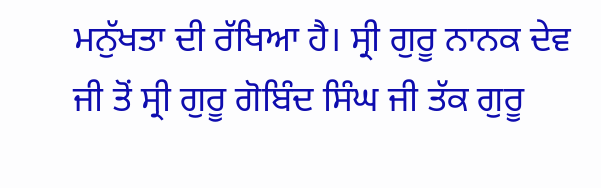ਮਨੁੱਖਤਾ ਦੀ ਰੱਖਿਆ ਹੈ। ਸ੍ਰੀ ਗੁਰੂ ਨਾਨਕ ਦੇਵ ਜੀ ਤੋਂ ਸ੍ਰੀ ਗੁਰੂ ਗੋਬਿੰਦ ਸਿੰਘ ਜੀ ਤੱਕ ਗੁਰੂ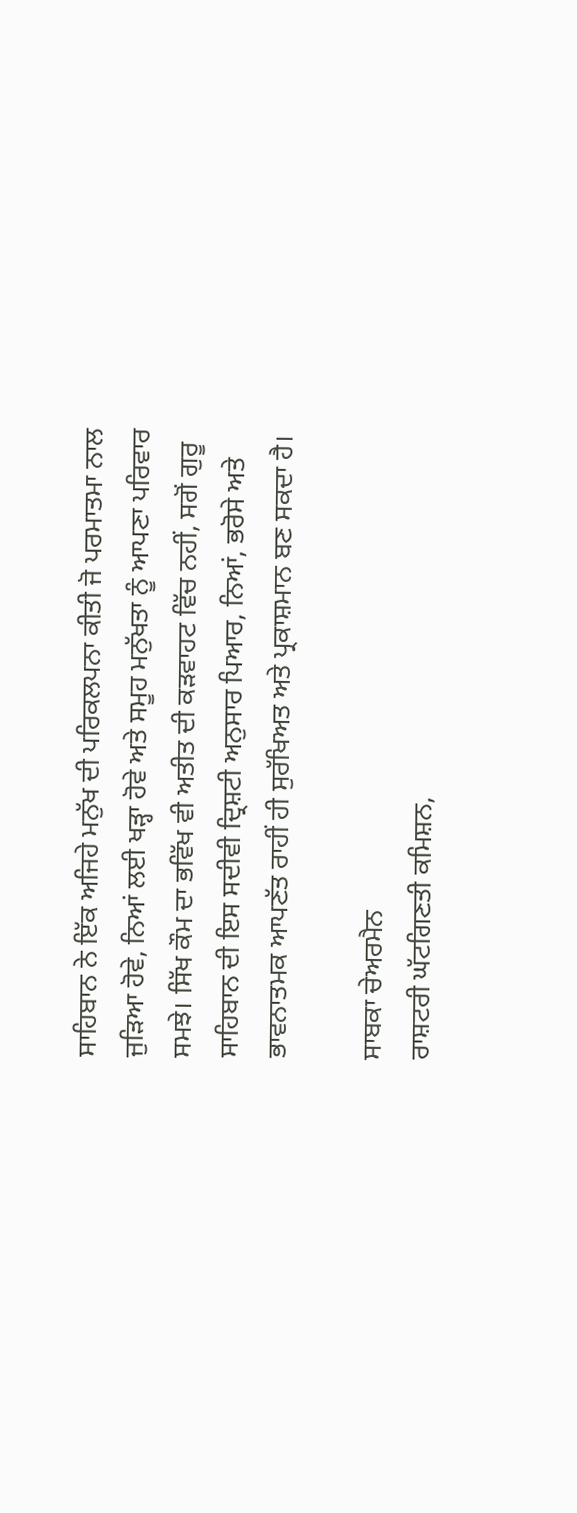ਸਾਹਿਬਾਨ ਨੇ ਇੱਕ ਅਜਿਹੇ ਮਨੁੱਖ ਦੀ ਪਰਿਕਲਪਨਾ ਕੀਤੀ ਜੋ ਪਰਮਾਤਮਾ ਨਾਲ ਜੁੜਿਆ ਹੋਵੇ, ਨਿਆਂ ਲਈ ਖੜ੍ਹਾ ਹੋਵੇ ਅਤੇ ਸਮੂਹ ਮਨੁੱਖਤਾ ਨੂੰ ਆਪਣਾ ਪਰਿਵਾਰ ਸਮਝੇ। ਸਿੱਖ ਕੌਮ ਦਾ ਭਵਿੱਖ ਵੀ ਅਤੀਤ ਦੀ ਕੜਵਾਹਟ ਵਿੱਚ ਨਹੀਂ, ਸਗੋਂ ਗੁਰੂ ਸਾਹਿਬਾਨ ਦੀ ਇਸ ਸਦੀਵੀ ਦ੍ਰਿਸ਼ਟੀ ਅਨੁਸਾਰ ਪਿਆਰ, ਨਿਆਂ, ਭਰੋਸੇ ਅਤੇ ਭਾਵਨਾਤਮਕ ਆਪਣੱਤ ਰਾਹੀਂ ਹੀ ਸੁਰੱਖਿਅਤ ਅਤੇ ਪ੍ਰਕਾਸ਼ਮਾਨ ਬਣ ਸਕਦਾ ਹੈ।

ਸਾਬਕਾ ਚੇਅਰਮੈਨ
ਰਾਸ਼ਟਰੀ ਘੱਟਗਿਣਤੀ ਕਮਿਸ਼ਨ,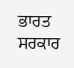ਭਾਰਤ ਸਰਕਾਰ